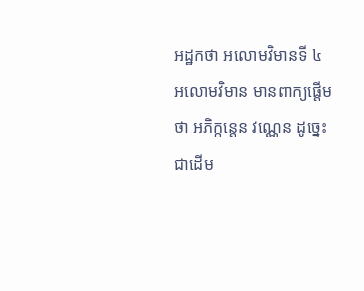អដ្ឋកថា អលោមវិមានទី ៤
អលោមវិមាន មានពាក្យផ្តើមថា អភិក្កន្តេន វណ្ណេន ដូច្នេះ ជាដើម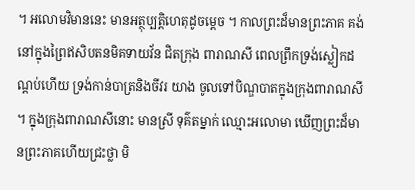។ អលោមវិមាននេះ មានអត្ថុប្បត្តិហេតុដូចម្តេច ។ កាលព្រះដ៏មានព្រះភាគ គង់នៅក្នុងព្រៃឥសិបតនមិគទាយវ័ន ជិតក្រុង ពារាណសី ពេលព្រឹកទ្រង់ស្លៀកដណ្តប់ហើយ ទ្រង់កាន់បាត្រនិងចីវរ យាង ចូលទៅបិណ្ឌបាតក្នុងក្រុងពារាណសី ។ ក្នុងក្រុងពារាណសីនោះ មានស្រី ទុគ៌តម្នាក់ ឈ្មោះអលោមា ឃើញព្រះដ៏មានព្រះភាគហើយជ្រះថ្លា មិ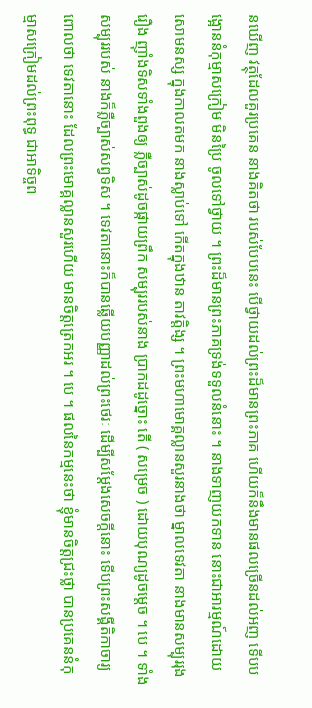នឃើញ វត្ថុដែលគួរប្រគេន នាងគិតថា របស់បែបនេះ បើថ្វាយដល់ព្រះដ៏មានព្រះភាគ ហើយក៏នឹងមានផលច្រើនដល់អញ ទើបបង្អោននំកុម្មាសក្រៀម មិនប្រៃ ចូលទៅថ្វាយ ។ ព្រះដ៏មានព្រះភាគទ្រង់ទទួលនំនោះ ។ នាងទាញយកទាន នោះជាអារម្មណ៍ដោយសោមនស្ស ក្នុងកាលតមក នាងស្លាប់ទៅ កើតក្នុងឋាន តាវត្តិង្ស ។ ព្រះមហាមោគ្គល្លានសួរនាងថា ម្នាលទេវតា នាងមានសម្បុររុងរឿង ញ៉ាំងទិសទាំងពួងឲ្យ ភ្លឺច្បាស់ដូចផ្កាយព្រឹក សម្បុររបស់នាង ប្រាកដដូច្នោះ តើ ( សម្រេច ) ដោយបុណ្យដូចម្តេច ។ បេ ។ ទាំងសម្បុររបស់ នាងក៏ភ្លឺច្បាស់សព្វទិស ។ ទេវតានោះក៏បានឆ្លើយបញ្ញាដល់ព្រះថេរៈ ដើម្បីសម្តែងសេចក្តីនោះ ទើបព្រះសង្គីតិកាចារ្យពោលថា ទេវតានោះ ដែលព្រះមោគ្គល្លានសួរហើយ មានចិត្តត្រេកអរ ។ បេ ។ ផលនៃកម្មនេះថា ខ្ញុំមានចិត្តជ្រះថ្លា បានប្រគេននំកុម្មាសក្រៀមដល់ព្រះពុទ្ធ ជាអាទិច្ចព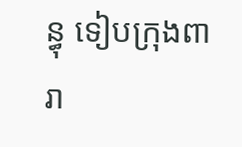ន្ធុ ទៀបក្រុងពារា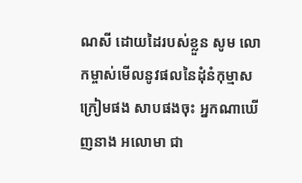ណសី ដោយដៃរបស់ខ្លួន សូម លោកម្ចាស់មើលនូវផលនៃដុំនំកុម្មាសក្រៀមផង សាបផងចុះ អ្នកណាឃើញនាង អលោមា ជា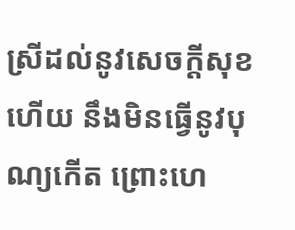ស្រីដល់នូវសេចក្តីសុខហើយ នឹងមិនធ្វើនូវបុណ្យកើត ព្រោះហេ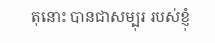តុនោះ បានជាសម្បុរ របស់ខ្ញុំ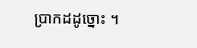ប្រាកដដូច្នោះ ។